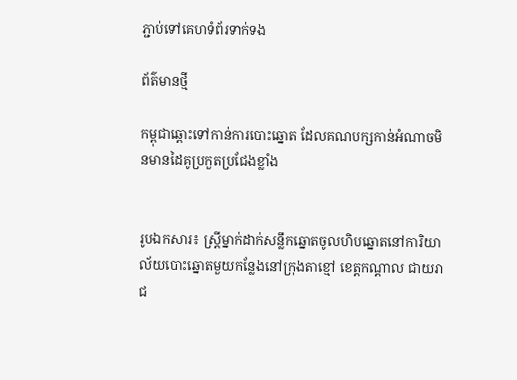ភ្ជាប់ទៅគេហទំព័រទាក់ទង

ព័ត៌មានថ្មី

កម្ពុជាឆ្ពោះទៅកាន់ការបោះឆ្នោត ដែលគណបក្សកាន់អំណាចមិនមានដៃគូប្រកួតប្រជែងខ្លាំង


រូបឯកសារ៖ ស្ត្រីម្នាក់ដាក់សន្លឹកឆ្នោតចូលហិបឆ្នោតនៅការិយាល័យបោះឆ្នោតមួយកន្លែងនៅក្រុងតាខ្មៅ ខេត្តកណ្តាល ជាយរាជ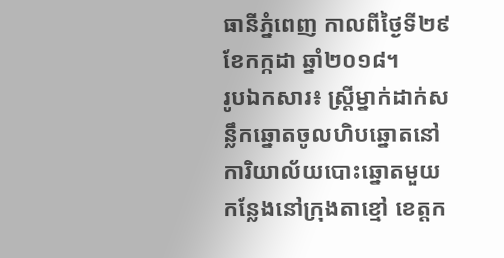ធានីភ្នំពេញ កាលពីថ្ងៃទី២៩ ខែកក្កដា ឆ្នាំ២០១៨។
រូបឯកសារ៖ ស្ត្រីម្នាក់ដាក់សន្លឹកឆ្នោតចូលហិបឆ្នោតនៅការិយាល័យបោះឆ្នោតមួយកន្លែងនៅក្រុងតាខ្មៅ ខេត្តក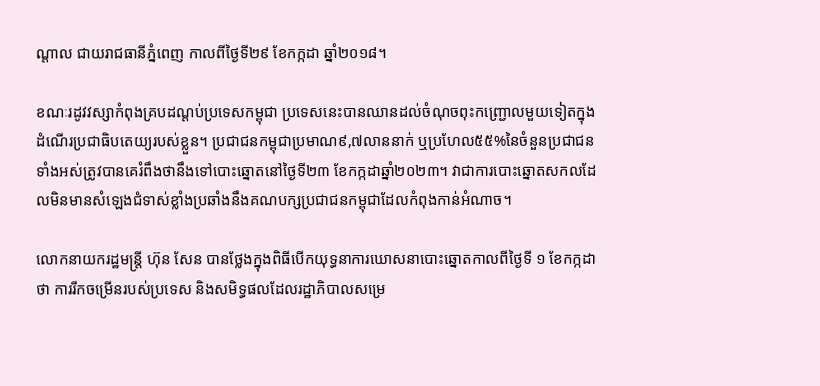ណ្តាល ជាយរាជធានីភ្នំពេញ កាលពីថ្ងៃទី២៩ ខែកក្កដា ឆ្នាំ២០១៨។

ខណៈរដូវវស្សាកំពុងគ្របដណ្ដប់ប្រទេសកម្ពុជា ប្រទេសនេះបានឈានដល់ចំណុចពុះកញ្ជ្រោលមួយទៀតក្នុងដំណើរប្រជាធិបតេយ្យរបស់ខ្លួន។ ប្រជាជនកម្ពុជាប្រមាណ៩,៧លាននាក់ ឬប្រហែល៥៥%នៃចំនួនប្រជាជនទាំងអស់ត្រូវបានគេរំពឹងថានឹងទៅបោះឆ្នោតនៅថ្ងៃទី២៣ ខែកក្កដាឆ្នាំ២០២៣។ វាជាការបោះឆ្នោតសកលដែលមិនមានសំឡេងជំទាស់ខ្លាំងប្រឆាំងនឹងគណបក្សប្រជាជនកម្ពុជាដែលកំពុងកាន់អំណាច។

លោកនាយករដ្ឋមន្ត្រី ហ៊ុន សែន បានថ្លែងក្នុងពិធីបើកយុទ្ធនាការឃោសនាបោះឆ្នោតកាលពីថ្ងៃទី ១ ខែកក្កដាថា ការរីកចម្រើនរបស់ប្រទេស និងសមិទ្ធផលដែលរដ្ឋាភិបាលសម្រេ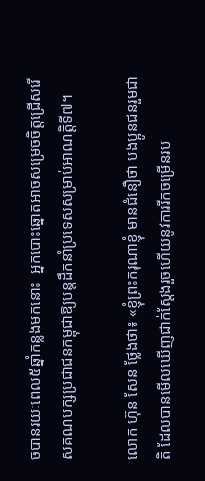ចបានរយៈពេល៥ឆ្នាំកន្លងមកនោះ  អ្នកបោះឆ្នោតអាចសម្រេចចិត្តជ្រើសរើសគណបក្សប្រជាជនកម្ពុជាឱ្យបន្តដឹកនាំប្រទេសសម្រាប់អាណត្តិទី៧។

លោក ហ៊ុន សែន ថ្លែងថា៖ «ខ្ញុំព្រះករុណាខ្ញុំ មានជំនឿថា បងប្អូនជនរួមជាតិ ដែលបានមើលឃើញជាក់ស្តែងរួចហើយនូវការរីកចម្រើនរប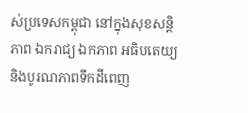ស់ប្រទេសកម្ពុជា នៅក្នុងសុខសន្តិភាព ឯករាជ្យ ឯកភាព អធិបតេយ្យ និងបូរណភាពទឹកដីពេញ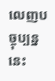លេញបច្ចុប្បន្ននេះ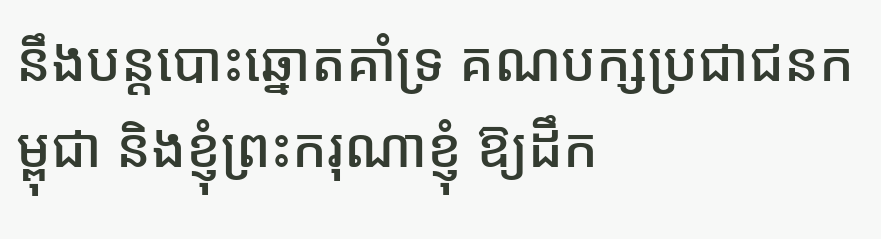នឹងបន្តបោះឆ្នោតគាំទ្រ គណបក្សប្រជាជនកម្ពុជា និងខ្ញុំព្រះករុណាខ្ញុំ ឱ្យដឹក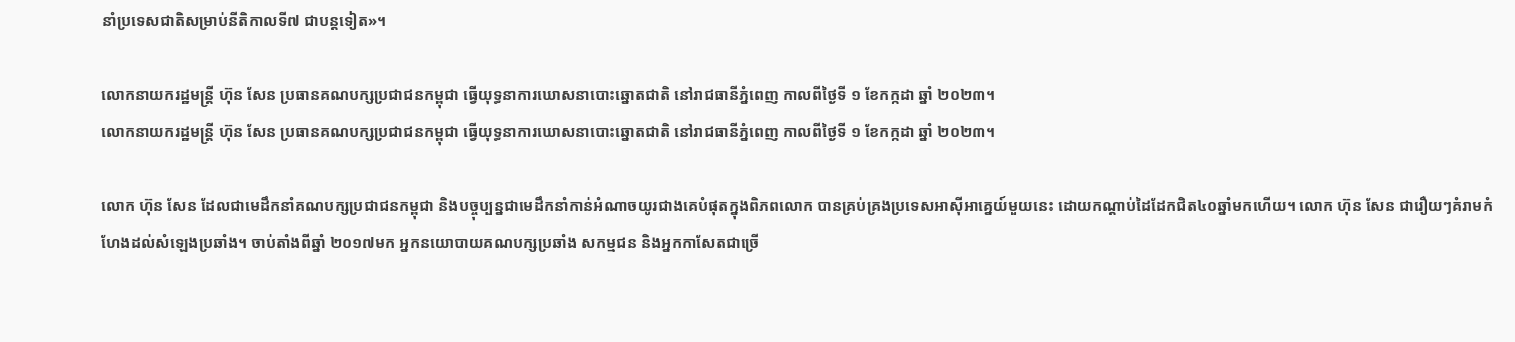នាំប្រទេសជាតិសម្រាប់នីតិកាលទី៧ ជាបន្តទៀត»។

លោកនាយករដ្ឋមន្ត្រី ហ៊ុន សែន ប្រធានគណបក្សប្រជាជនកម្ពុជា ធ្វើយុទ្ធនាការឃោសនាបោះឆ្នោតជាតិ នៅរាជធានីភ្នំពេញ កាលពីថ្ងៃទី ១ ខែកក្កដា ឆ្នាំ ២០២៣។
លោកនាយករដ្ឋមន្ត្រី ហ៊ុន សែន ប្រធានគណបក្សប្រជាជនកម្ពុជា ធ្វើយុទ្ធនាការឃោសនាបោះឆ្នោតជាតិ នៅរាជធានីភ្នំពេញ កាលពីថ្ងៃទី ១ ខែកក្កដា ឆ្នាំ ២០២៣។

លោក ហ៊ុន សែន ដែលជាមេដឹកនាំគណបក្សប្រជាជនកម្ពុជា និងបច្ចុប្បន្នជាមេដឹកនាំកាន់អំណាចយូរជាងគេបំផុតក្នុងពិភពលោក បានគ្រប់គ្រងប្រទេសអាស៊ីអាគ្នេយ៍មួយនេះ ដោយកណ្តាប់ដៃដែកជិត៤០ឆ្នាំមកហើយ។ លោក ហ៊ុន សែន ជារឿយៗគំរាមកំហែងដល់សំឡេងប្រឆាំង។ ចាប់តាំងពីឆ្នាំ ២០១៧មក អ្នកនយោបាយគណបក្សប្រឆាំង សកម្មជន និងអ្នកកាសែតជាច្រើ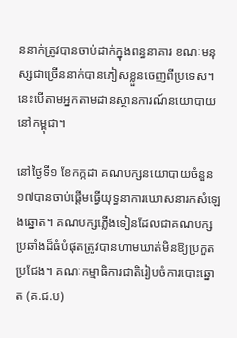ននាក់ត្រូវបានចាប់ដាក់ក្នុងពន្ធនាគារ ខណៈមនុស្សជាច្រើននាក់បានភៀសខ្លួនចេញពីប្រទេស។ នេះបើតាមអ្នកតាមដានស្ថានការណ៍នយោបាយនៅកម្ពុជា។

នៅថ្ងៃទី១ ខែកក្កដា គណបក្សនយោបាយចំនួន១៧បានចាប់ផ្តើមធ្វើយុទ្ធនាការឃោសនារកសំឡេងឆ្នោត។ គណបក្សភ្លើងទៀនដែលជាគណបក្សប្រឆាំងដ៏ធំបំផុតត្រូវបានហាមឃាត់មិនឱ្យប្រកួតប្រជែង។ គណៈកម្មាធិការជាតិរៀបចំការបោះឆ្នោត (គ.ជ.ប)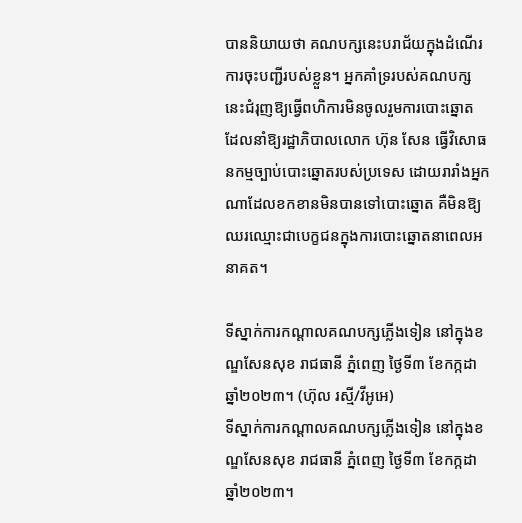បាននិយាយថា គណបក្សនេះបរាជ័យក្នុងដំណើរការចុះបញ្ជីរបស់ខ្លួន។ អ្នកគាំទ្ររបស់គណបក្សនេះជំរុញឱ្យធ្វើពហិការមិនចូលរួមការបោះឆ្នោត ដែលនាំឱ្យរដ្ឋាភិបាលលោក ហ៊ុន សែន ធ្វើវិសោធនកម្មច្បាប់បោះឆ្នោតរបស់ប្រទេស ដោយរារាំងអ្នកណាដែលខកខានមិនបានទៅបោះឆ្នោត គឺមិនឱ្យឈរឈ្មោះជាបេក្ខជនក្នុងការបោះឆ្នោតនាពេលអនាគត។

ទីស្នាក់ការកណ្តាលគណបក្សភ្លើងទៀន នៅក្នុងខណ្ឌសែនសុខ រាជធានី ភ្នំពេញ ថ្ងៃទី៣ ខែកក្កដា ឆ្នាំ២០២៣។ (ហ៊ុល រស្មី/វីអូអេ)
ទីស្នាក់ការកណ្តាលគណបក្សភ្លើងទៀន នៅក្នុងខណ្ឌសែនសុខ រាជធានី ភ្នំពេញ ថ្ងៃទី៣ ខែកក្កដា ឆ្នាំ២០២៣។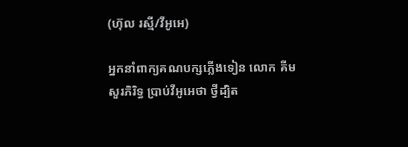(ហ៊ុល រស្មី/វីអូអេ)

អ្នកនាំពាក្យគណបក្សភ្លើងទៀន លោក គីម សួរភិរិទ្ធ ប្រាប់វីអូអេថា ថ្វីដ្បិត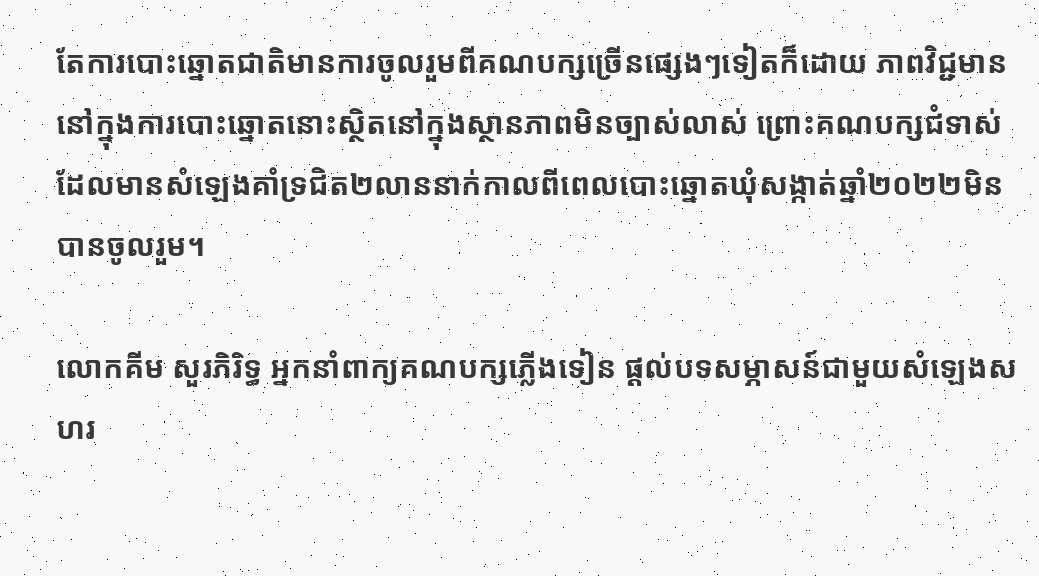តែការបោះឆ្នោតជាតិមានការចូលរួមពីគណបក្សច្រើនផ្សេងៗទៀតក៏ដោយ ភាពវិជ្ជមាននៅក្នុងការបោះឆ្នោតនោះស្ថិតនៅក្នុងស្ថានភាពមិនច្បាស់លាស់ ព្រោះគណបក្សជំទាស់ដែលមានសំឡេងគាំទ្រជិត២លាននាក់កាលពីពេលបោះឆ្នោតឃុំសង្កាត់ឆ្នាំ២០២២មិនបានចូលរួម។

លោកគីម សួរភិរិទ្ធ អ្នកនាំពាក្យគណបក្សភ្លើងទៀន ផ្តល់បទសម្ភាសន៍ជាមួយសំឡេងសហរ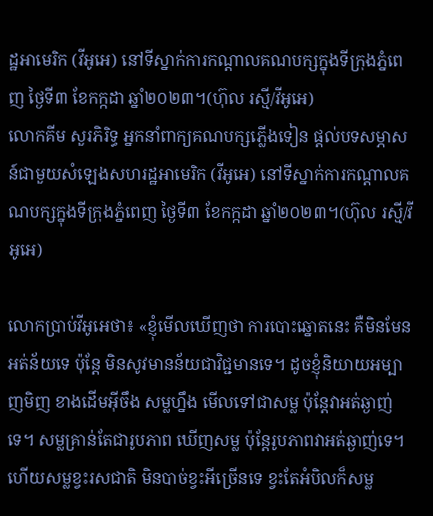ដ្ឋអាមេរិក (វីអូអេ) នៅទីស្នាក់ការកណ្តាលគណបក្សក្នុងទីក្រុងភ្នំពេញ ថ្ងៃទី៣ ខែកក្កដា ឆ្នាំ២០២៣។(ហ៊ុល រស្មី/វីអូអេ)
លោកគីម សួរភិរិទ្ធ អ្នកនាំពាក្យគណបក្សភ្លើងទៀន ផ្តល់បទសម្ភាសន៍ជាមួយសំឡេងសហរដ្ឋអាមេរិក (វីអូអេ) នៅទីស្នាក់ការកណ្តាលគណបក្សក្នុងទីក្រុងភ្នំពេញ ថ្ងៃទី៣ ខែកក្កដា ឆ្នាំ២០២៣។(ហ៊ុល រស្មី/វីអូអេ)

លោកប្រាប់វីអូអេថា៖ «ខ្ញុំមើលឃើញថា ការបោះឆ្នោតនេះ គឺមិនមែនអត់ន័យទេ ប៉ុន្តែ មិនសូវមានន័យជាវិជ្ជមានទេ។ ដូចខ្ញុំនិយាយអម្បាញមិញ ខាងដើមអ៊ីចឹង សម្លហ្នឹង មើលទៅជាសម្ល ប៉ុន្តែវាអត់ឆ្ងាញ់ទេ។ សម្លគ្រាន់តែជារូបភាព ឃើញសម្ល ប៉ុន្តែរូបភាពវាអត់ឆ្ងាញ់ទេ។ ហើយសម្លខ្វះរសជាតិ មិនបាច់ខ្វះអីច្រើនទេ ខ្វះតែអំបិលក៏សម្ល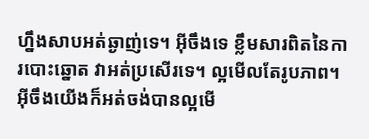ហ្នឹងសាបអត់ឆ្ងាញ់ទេ។ អ៊ីចឹងទេ ខ្លឹមសារពិតនៃការបោះឆ្នោត វាអត់ប្រសើរទេ។ ល្អមើលតែរូបភាព។ អ៊ីចឹងយើងក៏អត់ចង់បានល្អមើ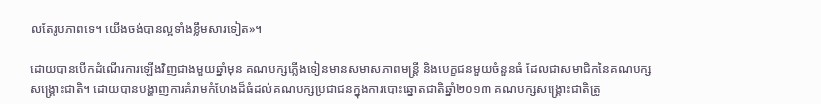លតែរូបភាពទេ។ យើងចង់បានល្អទាំងខ្លឹមសារទៀត»។

ដោយបានបើកដំណើរការឡើងវិញជាងមួយឆ្នាំមុន គណបក្សភ្លើងទៀនមានសមាសភាពមន្ត្រី និងបេក្ខជនមួយចំនួនធំ ដែលជាសមាជិកនៃគណបក្សសង្គ្រោះជាតិ។ ដោយបានបង្ហាញការគំរាមកំហែងដ៏ធំដល់គណបក្សប្រជាជនក្នុងការបោះឆ្នោតជាតិឆ្នាំ២០១៣ គណបក្សសង្គ្រោះជាតិត្រូ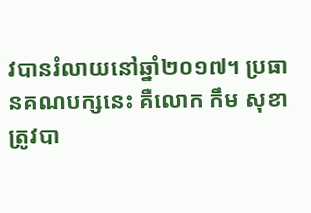វបានរំលាយនៅឆ្នាំ២០១៧។ ប្រធានគណបក្សនេះ គឺលោក កឹម សុខា ត្រូវបា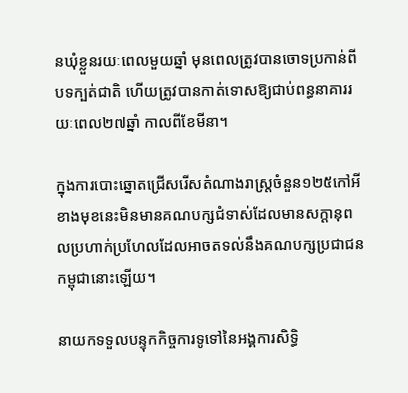នឃុំខ្លួនរយៈពេលមួយឆ្នាំ មុនពេលត្រូវបានចោទប្រកាន់ពីបទក្បត់ជាតិ ហើយត្រូវបានកាត់ទោសឱ្យជាប់ពន្ធនាគាររយៈពេល២៧ឆ្នាំ កាលពីខែមីនា។

ក្នុងការបោះឆ្នោតជ្រើសរើសតំណាងរាស្រ្តចំនួន១២៥កៅអីខាងមុខនេះមិនមានគណបក្សជំទាស់ដែលមានសក្តានុពលប្រហាក់ប្រហែលដែលអាចតទល់នឹងគណបក្សប្រជាជនកម្ពុជានោះឡើយ។

នាយកទទួលបន្ទុកកិច្ចការទូទៅនៃអង្គការសិទ្ធិ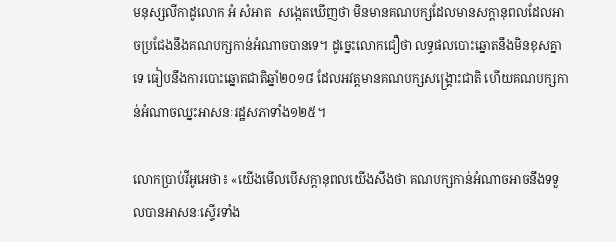មនុស្សលីកាដូលោក អំ សំអាត  សង្កេតឃើញថា មិនមានគណបក្សដែលមានសក្ដានុពលដែលអាចប្រជែងនឹងគណបក្សកាន់អំណាចបានទេ។ ដូច្នេះលោកជឿថា លទ្ធផលបោះឆ្នោតនឹងមិនខុសគ្នាទេ ធៀបនឹងការបោះឆ្នោតជាតិឆ្នាំ២០១៨ ដែលអវត្តមានគណបក្សសង្រ្គោះជាតិ ហើយគណបក្សកាន់អំណាចឈ្នះអាសនៈរដ្ឋសភាទាំង១២៥។

លោកប្រាប់វីអូអេថា៖ «យើងមើលបើសក្តានុពលយើងសឹងថា គណបក្សកាន់អំណាចអាចនឹងទទួលបានអាសនៈស្ទើរទាំង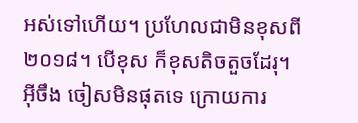អស់ទៅហើយ។ ប្រហែលជាមិនខុសពី២០១៨។ បើខុស ក៏ខុសតិចតួចដែរុ។ អ៊ីចឹង ចៀសមិនផុតទេ ក្រោយការ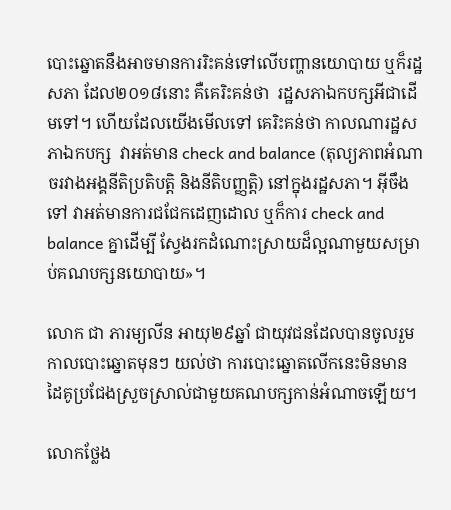បោះឆ្នោតនឹងអាចមានការរិះគន់ទៅលើបញ្ហានយោបាយ ឬក៏រដ្ឋសភា ដែល២០១៨នោះ គឺគេរិះគន់ថា  រដ្ឋសភាឯកបក្សអីជាដើមទៅ។ ហើយដែលយើងមើលទៅ គេរិះគន់ថា កាលណារដ្ឋសភាឯកបក្ស  វាអត់មាន check and balance (តុល្យភាពអំណាចរវាងអង្គនីតិប្រតិបត្តិ និងនីតិបញ្ញត្តិ) នៅក្នុងរដ្ឋសភា។ អ៊ីចឹងទៅ វាអត់មានការជជែកដេញដោល ឬក៏ការ check and balance គ្នាដើម្បី ស្វែងរកដំណោះស្រាយដ៏ល្អណាមួយសម្រាប់គណបក្សនយោបាយ»។

លោក ជា ភារម្យលីន អាយុ២៩ឆ្នាំ ជាយុវជនដែលបានចូលរួមកាលបោះឆ្នោតមុនៗ យល់ថា ការបោះឆ្នោតលើកនេះមិនមានដៃគូប្រជែងស្រួចស្រាល់ជាមួយគណបក្សកាន់អំណាចឡើយ។

លោកថ្លែង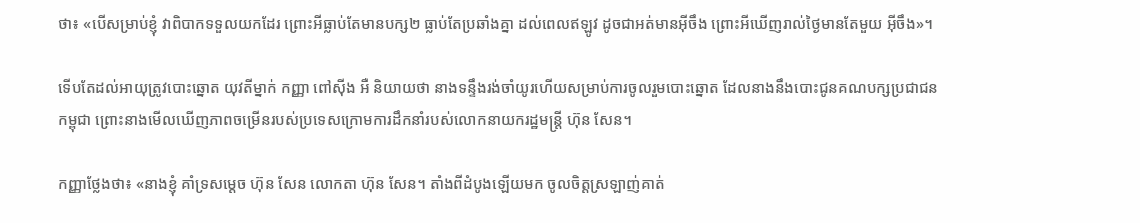ថា៖ «បើសម្រាប់ខ្ញុំ វាពិបាកទទួលយកដែរ ព្រោះអីធ្លាប់តែមានបក្ស២ ធ្លាប់តែប្រឆាំងគ្នា ដល់ពេលឥឡូវ ដូចជាអត់មានអ៊ីចឹង ព្រោះអីឃើញរាល់ថ្ងៃមានតែមួយ អ៊ីចឹង»។

ទើបតែដល់អាយុត្រូវបោះឆ្នោត យុវតីម្នាក់ កញ្ញា ពៅស៊ីង អឺ និយាយថា នាងទន្ទឹងរង់ចាំយូរហើយសម្រាប់ការចូលរួមបោះឆ្នោត ដែលនាងនឹងបោះជូនគណបក្សប្រជាជនកម្ពុជា ព្រោះនាងមើលឃើញភាពចម្រើនរបស់ប្រទេសក្រោមការដឹកនាំរបស់លោកនាយករដ្ឋមន្ត្រី ហ៊ុន សែន។

កញ្ញាថ្លែងថា៖ «នាងខ្ញុំ គាំទ្រសម្តេច ហ៊ុន សែន លោកតា ហ៊ុន សែន។ តាំងពីដំបូងឡើយមក ចូលចិត្តស្រឡាញ់គាត់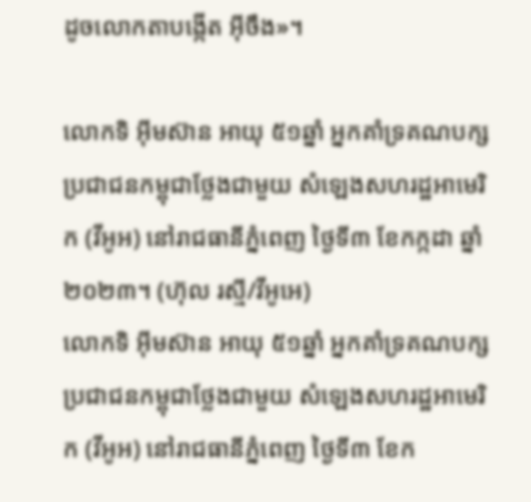ដូចលោកតាបង្កើត អ៊ីចឹង»។

លោកទិ អ៊ីមស៊ាន អាយុ ៥១ឆ្នាំ អ្នកគាំទ្រគណបក្សប្រជាជនកម្ពុជាថ្លែងជាមួយ សំឡេងសហរដ្ឋអាមេរិក (វីអូអ) នៅរាជធានីភ្នំពេញ ថ្ងៃទី៣ ខែកក្កដា ឆ្នាំ២០២៣។ (ហ៊ុល រស្មី/វីអូអេ)
លោកទិ អ៊ីមស៊ាន អាយុ ៥១ឆ្នាំ អ្នកគាំទ្រគណបក្សប្រជាជនកម្ពុជាថ្លែងជាមួយ សំឡេងសហរដ្ឋអាមេរិក (វីអូអ) នៅរាជធានីភ្នំពេញ ថ្ងៃទី៣ ខែក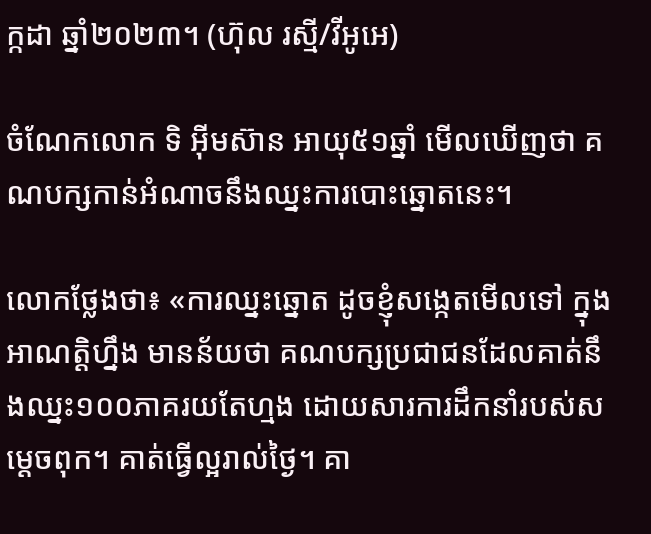ក្កដា ឆ្នាំ២០២៣។ (ហ៊ុល រស្មី/វីអូអេ)

ចំណែកលោក ទិ អ៊ីមស៊ាន អាយុ៥១ឆ្នាំ មើលឃើញថា គណបក្សកាន់អំណាចនឹងឈ្នះការបោះឆ្នោតនេះ។

លោកថ្លែងថា៖ «ការឈ្នះឆ្នោត ដូចខ្ញុំសង្កេតមើលទៅ ក្នុងអាណត្តិហ្នឹង មានន័យថា គណបក្សប្រជាជនដែលគាត់នឹងឈ្នះ១០០ភាគរយតែហ្មង ដោយសារការដឹកនាំរបស់សម្តេចពុក។ គាត់ធ្វើល្អរាល់ថ្ងៃ។ គា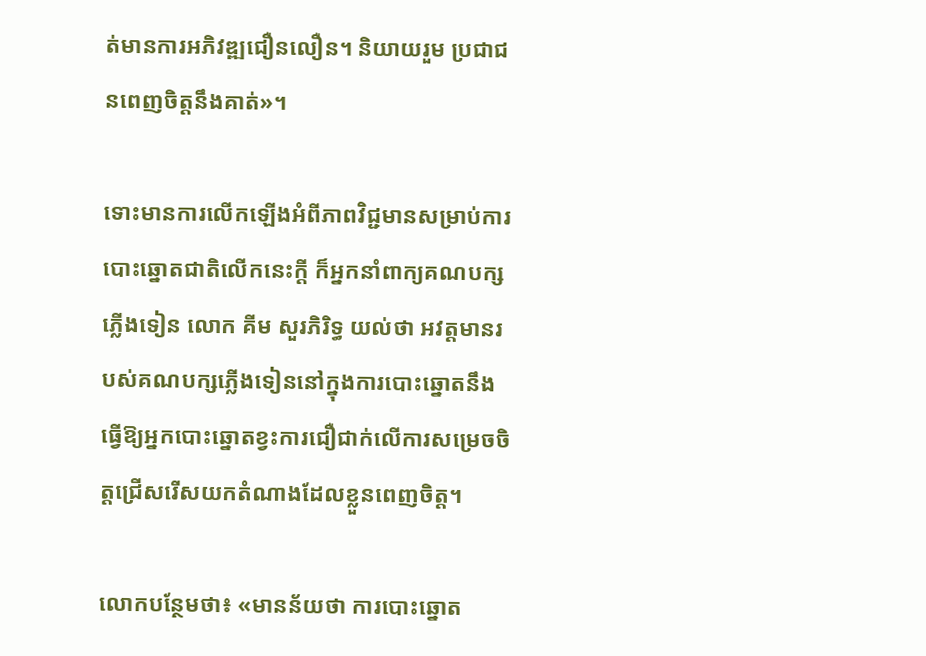ត់មានការអភិវឌ្ឍជឿនលឿន។ និយាយរួម ប្រជាជនពេញចិត្តនឹងគាត់»។

ទោះមានការលើកឡើងអំពីភាពវិជ្ជមានសម្រាប់ការបោះឆ្នោតជាតិលើកនេះក្តី ក៏អ្នកនាំពាក្យគណបក្សភ្លើងទៀន លោក គីម សួរភិរិទ្ធ យល់ថា អវត្តមានរបស់គណបក្សភ្លើងទៀននៅក្នុងការបោះឆ្នោតនឹងធ្វើឱ្យអ្នកបោះឆ្នោតខ្វះការជឿជាក់លើការសម្រេចចិត្តជ្រើសរើសយកតំណាងដែលខ្លួនពេញចិត្ត។

លោកបន្ថែមថា៖ «មានន័យថា ការបោះឆ្នោត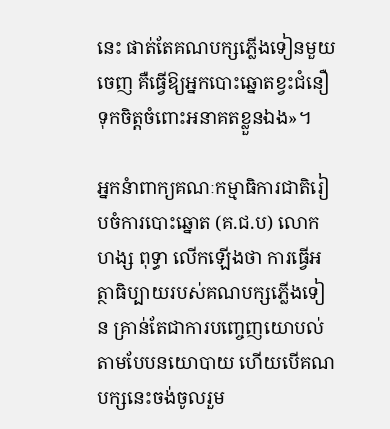នេះ ផាត់តែគណបក្សភ្លើងទៀនមួយចេញ គឺធ្វើឱ្យអ្នកបោះឆ្នោតខ្វះជំនឿទុកចិត្តចំពោះអនាគតខ្លួនឯង»។

អ្នកនំាពាក្យគណៈកម្មាធិការជាតិរៀបចំការបោះឆ្នោត (គ.ជ.ប) លោក ហង្ស ពុទ្ធា លើកឡើងថា ការធ្វើអត្ថាធិប្បាយរបស់គណបក្សភ្លើងទៀន គ្រាន់តែជាការបញ្ចេញយោបល់តាមបែបនយោបាយ ហើយបើគណបក្សនេះចង់ចូលរួម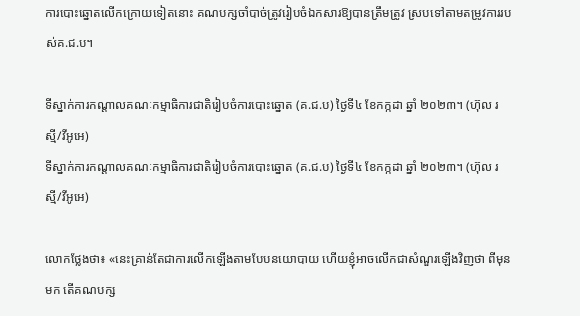ការបោះឆ្នោតលើកក្រោយទៀតនោះ គណបក្សចាំបាច់ត្រូវរៀបចំឯកសារឱ្យបានត្រឹមត្រូវ ស្របទៅតាមតម្រូវការរបស់គ.ជ.ប។

ទីស្នាក់ការកណ្តាលគណៈកម្មាធិការជាតិរៀបចំការបោះឆ្នោត (គ.ជ.ប) ថ្ងៃទី៤ ខែកក្កដា ឆ្នាំ ២០២៣។ (ហ៊ុល រស្មី/វីអូអេ)
ទីស្នាក់ការកណ្តាលគណៈកម្មាធិការជាតិរៀបចំការបោះឆ្នោត (គ.ជ.ប) ថ្ងៃទី៤ ខែកក្កដា ឆ្នាំ ២០២៣។ (ហ៊ុល រស្មី/វីអូអេ)

លោកថ្លែងថា៖ «នេះគ្រាន់តែជាការលើកឡើងតាមបែបនយោបាយ ហើយខ្ញុំអាចលើកជាសំណួរឡើងវិញថា ពីមុនមក តើគណបក្ស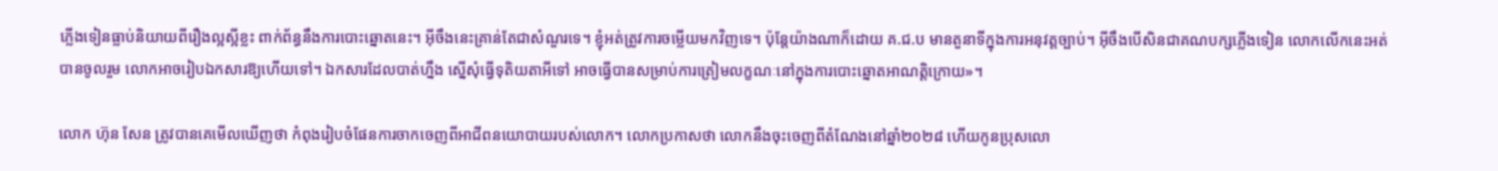ភ្លើងទៀនធ្លាប់និយាយពីរឿងល្អស្អីខ្លះ ពាក់ព័ន្ធនឹងការបោះឆ្នោតនេះ។ អ៊ីចឹងនេះគ្រាន់តែជាសំណួរទេ។ ខ្ញុំអត់ត្រូវការចម្លើយមកវិញទេ។ ប៉ុន្តែយ៉ាងណាក៏ដោយ គ.ជ.ប មានតួនាទីក្នុងការអនុវត្តច្បាប់។ អ៊ីចឹងបើសិនជាគណបក្សភ្លើងទៀន លោកលើកនេះអត់បានចូលរួម លោកអាចរៀបឯកសារឱ្យហើយទៅ។ ឯកសារដែលបាត់ហ្នឹង ស្នើសុំធ្វើទុតិយតាអីទៅ អាចធ្វើបានសម្រាប់ការត្រៀមលក្ខណៈនៅក្នុងការបោះឆ្នោតអាណត្តិក្រោយ»។

លោក ហ៊ុន សែន ត្រូវបានគេមើលឃើញថា កំពុងរៀបចំផែនការចាកចេញពីអាជីពនយោបាយរបស់លោក។ លោកប្រកាសថា លោកនឹងចុះចេញពីតំណែងនៅឆ្នាំ២០២៨ ហើយកូនប្រុសលោ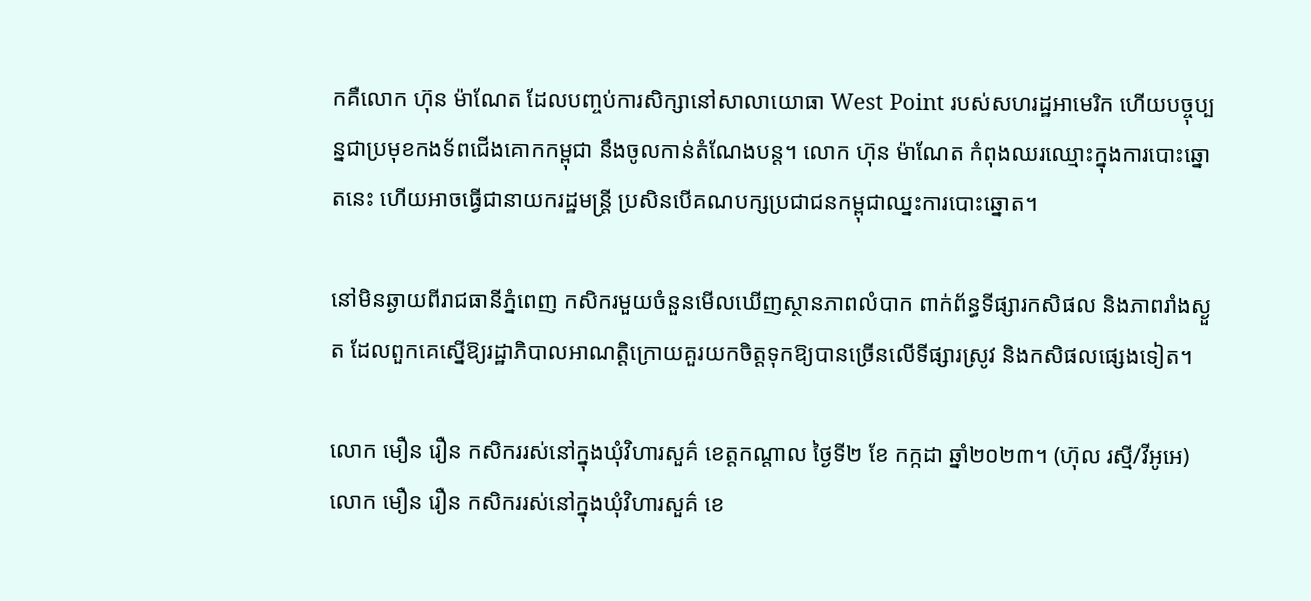កគឺលោក ហ៊ុន ម៉ាណែត ដែលបញ្ចប់ការសិក្សានៅសាលាយោធា West Point របស់សហរដ្ឋអាមេរិក ហើយបច្ចុប្បន្នជាប្រមុខកងទ័ពជើងគោកកម្ពុជា នឹងចូលកាន់តំណែងបន្ត។ លោក ហ៊ុន ម៉ាណែត កំពុងឈរឈ្មោះក្នុងការបោះឆ្នោតនេះ ហើយអាចធ្វើជានាយករដ្ឋមន្ត្រី ប្រសិនបើគណបក្សប្រជាជនកម្ពុជាឈ្នះការបោះឆ្នោត។

នៅមិនឆ្ងាយពីរាជធានីភ្នំពេញ កសិករមួយចំនួនមើលឃើញស្ថានភាពលំបាក ពាក់ព័ន្ធទីផ្សារកសិផល និងភាពរាំងស្ងួត ដែលពួកគេស្នើឱ្យរដ្ឋាភិបាលអាណត្តិក្រោយគួរយកចិត្តទុកឱ្យបានច្រើនលើទីផ្សារស្រូវ និងកសិផលផ្សេងទៀត។

លោក មឿន រឿន កសិកររស់នៅក្នុងឃុំវិហារសួគ៌ ខេត្តកណ្តាល ថ្ងៃទី២ ខែ កក្កដា ឆ្នាំ២០២៣។ (ហ៊ុល រស្មី/វីអូអេ)
លោក មឿន រឿន កសិកររស់នៅក្នុងឃុំវិហារសួគ៌ ខេ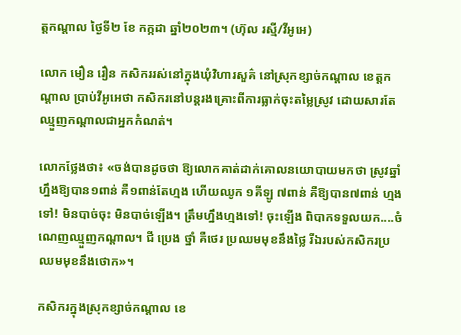ត្តកណ្តាល ថ្ងៃទី២ ខែ កក្កដា ឆ្នាំ២០២៣។ (ហ៊ុល រស្មី/វីអូអេ)

លោក មឿន រឿន កសិកររស់នៅក្នុងឃុំវិហារសួគ៌ នៅស្រុកខ្សាច់កណ្តាល ខេត្តកណ្តាល ប្រាប់វីអូអេថា កសិករនៅបន្តរងគ្រោះពីការធ្លាក់ចុះតម្លៃស្រូវ ដោយសារតែឈ្មួញកណ្តាលជាអ្នកកំណត់។

លោកថ្លែងថា៖ «ចង់បានដូចថា ឱ្យលោកគាត់ដាក់គោលនយោបាយមកថា ស្រូវឆ្នាំហ្នឹងឱ្យបាន១ពាន់ គឺ១ពាន់តែហ្មង ហើយឈូក ១គីឡូ ៧ពាន់ គឺឱ្យបាន៧ពាន់ ហ្មងទៅ! មិនបាច់ចុះ មិនបាច់ឡើង។ ត្រឹមហ្នឹងហ្មងទៅ! ចុះឡើង ពិបាកទទួលយក....ចំណេញឈ្មួញកណ្តាល។ ជី ប្រេង ថ្នាំ គឺថេរ ប្រឈមមុខនឹងថ្លៃ រីឯរបស់កសិករប្រឈមមុខនឹងថោក»។

កសិករក្នុងស្រុកខ្សាច់កណ្តាល ខេ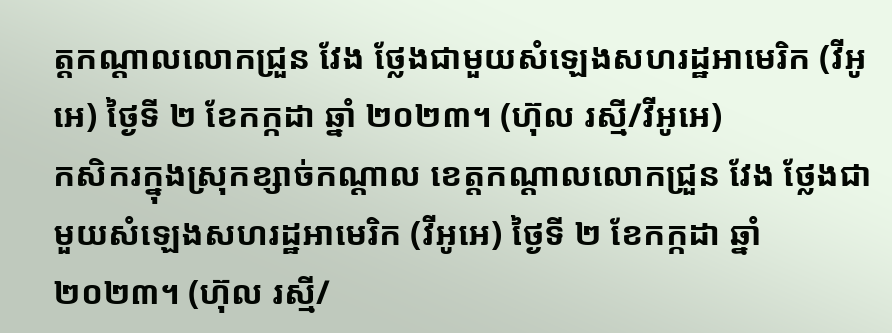ត្តកណ្តាលលោកជ្រួន វែង ថ្លែងជាមួយសំឡេងសហរដ្ឋអាមេរិក (វីអូអេ) ថ្ងៃទី ២ ខែកក្កដា ឆ្នាំ ២០២៣។ (ហ៊ុល រស្មី/វីអូអេ)
កសិករក្នុងស្រុកខ្សាច់កណ្តាល ខេត្តកណ្តាលលោកជ្រួន វែង ថ្លែងជាមួយសំឡេងសហរដ្ឋអាមេរិក (វីអូអេ) ថ្ងៃទី ២ ខែកក្កដា ឆ្នាំ ២០២៣។ (ហ៊ុល រស្មី/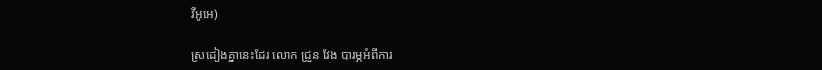វីអូអេ)

ស្រដៀងគ្នានេះដែរ លោក ជ្រួន វែង បារម្ភអំពីការ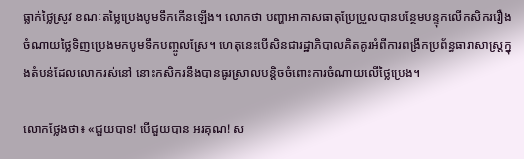ធ្លាក់ថ្លៃស្រូវ ខណៈតម្លៃប្រេងបូមទឹកកើនឡើង។ លោកថា បញ្ហាអាកាសធាតុប្រែប្រួលបានបន្ថែមបន្ទុកលើកសិកររឿងចំណាយថ្លៃទិញប្រេងមកបូមទឹកបញ្ចូលស្រែ។ ហេតុនេះបើសិនជារដ្ឋាភិបាលគិតគូរអំពីការពង្រីកប្រព័ន្ធធារាសាស្ត្រក្នុងតំបន់ដែលលោករស់នៅ នោះកសិករនឹងបានធូរស្រាលបន្តិចចំពោះការចំណាយលើថ្លៃប្រេង។

លោកថ្លែងថា៖ «ជួយបាទ! បើជួយបាន អរគុណ! ស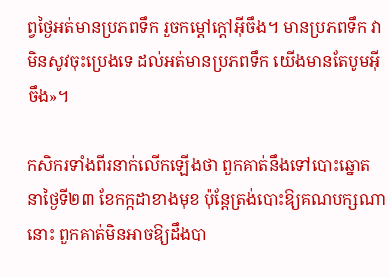ព្វថ្ងៃអត់មានប្រភពទឹក រួចកម្ដៅក្តៅអ៊ីចឹង។ មានប្រភពទឹក វាមិនសូវចុះប្រេងទេ ដល់អត់មានប្រភពទឹក យើងមានតែបូមអ៊ីចឹង»។

កសិករទាំងពីរនាក់លើកឡើងថា ពួកគាត់នឹងទៅបោះឆ្នោតនាថ្ងៃទី២៣ ខែកក្កដាខាងមុខ ប៉ុន្តែត្រង់បោះឱ្យគណបក្សណានោះ ពួកគាត់មិនអាចឱ្យដឹងបា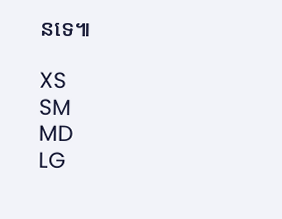នទេ៕

XS
SM
MD
LG